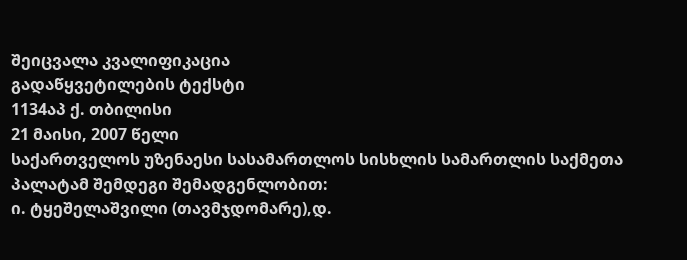შეიცვალა კვალიფიკაცია
გადაწყვეტილების ტექსტი
1134აპ ქ. თბილისი
21 მაისი, 2007 წელი
საქართველოს უზენაესი სასამართლოს სისხლის სამართლის საქმეთა პალატამ შემდეგი შემადგენლობით:
ი. ტყეშელაშვილი (თავმჯდომარე),დ.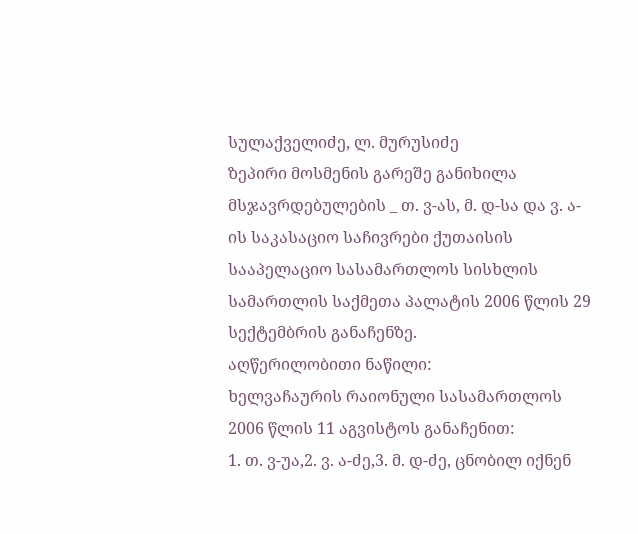სულაქველიძე, ლ. მურუსიძე
ზეპირი მოსმენის გარეშე განიხილა მსჯავრდებულების _ თ. ვ-ას, მ. დ-სა და ვ. ა-ის საკასაციო საჩივრები ქუთაისის სააპელაციო სასამართლოს სისხლის სამართლის საქმეთა პალატის 2006 წლის 29 სექტემბრის განაჩენზე.
აღწერილობითი ნაწილი:
ხელვაჩაურის რაიონული სასამართლოს 2006 წლის 11 აგვისტოს განაჩენით:
1. თ. ვ-უა,2. ვ. ა-ძე,3. მ. დ-ძე, ცნობილ იქნენ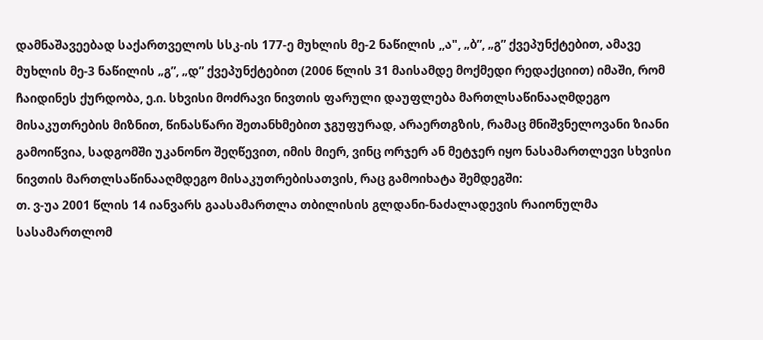დამნაშავეებად საქართველოს სსკ-ის 177-ე მუხლის მე-2 ნაწილის ,,ა", „ბ”, „გ” ქვეპუნქტებით, ამავე მუხლის მე-3 ნაწილის „გ”, „დ” ქვეპუნქტებით (2006 წლის 31 მაისამდე მოქმედი რედაქციით) იმაში, რომ ჩაიდინეს ქურდობა, ე.ი. სხვისი მოძრავი ნივთის ფარული დაუფლება მართლსაწინააღმდეგო მისაკუთრების მიზნით, წინასწარი შეთანხმებით ჯგუფურად, არაერთგზის, რამაც მნიშვნელოვანი ზიანი გამოიწვია, სადგომში უკანონო შეღწევით, იმის მიერ, ვინც ორჯერ ან მეტჯერ იყო ნასამართლევი სხვისი ნივთის მართლსაწინააღმდეგო მისაკუთრებისათვის, რაც გამოიხატა შემდეგში:
თ. ვ-უა 2001 წლის 14 იანვარს გაასამართლა თბილისის გლდანი-ნაძალადევის რაიონულმა სასამართლომ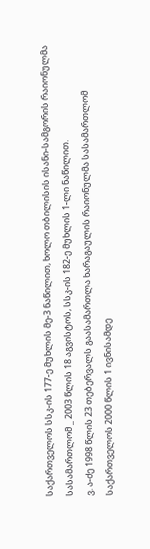საქართველოს სსკ-ის 177-ე მუხლის მე-3 ნაწილით, ხოლო თბილისის ისანი-სამგორის რაიონულმა სასამართლომ _ 2003 წლის 18 აგვისტოს, სსკ-ის 182-ე მუხლის 1-ლი ნაწილით.
ვ. ა-ძე 1998 წლის 23 თებერვალს გაასამართლა ხარაგაულის რაიონულმა სასამართლომ საქართველოს 2000 წლის 1 ივნისამდე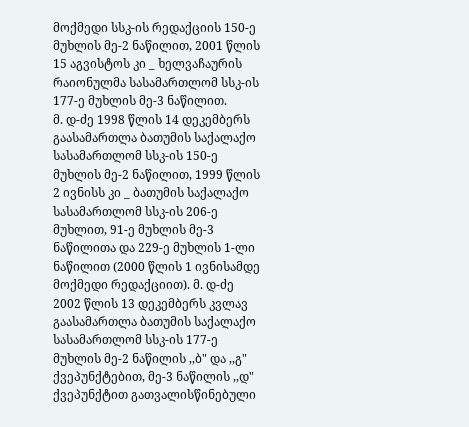მოქმედი სსკ-ის რედაქციის 150-ე მუხლის მე-2 ნაწილით, 2001 წლის 15 აგვისტოს კი _ ხელვაჩაურის რაიონულმა სასამართლომ სსკ-ის 177-ე მუხლის მე-3 ნაწილით.
მ. დ-ძე 1998 წლის 14 დეკემბერს გაასამართლა ბათუმის საქალაქო სასამართლომ სსკ-ის 150-ე მუხლის მე-2 ნაწილით, 1999 წლის 2 ივნისს კი _ ბათუმის საქალაქო სასამართლომ სსკ-ის 206-ე მუხლით, 91-ე მუხლის მე-3 ნაწილითა და 229-ე მუხლის 1-ლი ნაწილით (2000 წლის 1 ივნისამდე მოქმედი რედაქციით). მ. დ-ძე 2002 წლის 13 დეკემბერს კვლავ გაასამართლა ბათუმის საქალაქო სასამართლომ სსკ-ის 177-ე მუხლის მე-2 ნაწილის ,,ბ" და ,,გ" ქვეპუნქტებით, მე-3 ნაწილის ,,დ" ქვეპუნქტით გათვალისწინებული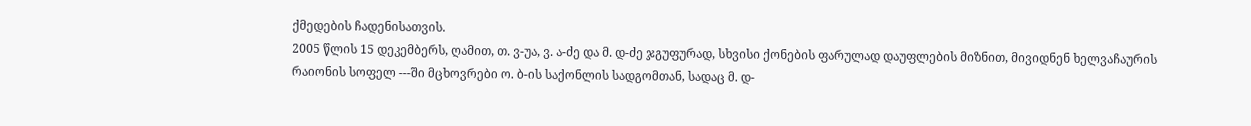ქმედების ჩადენისათვის.
2005 წლის 15 დეკემბერს, ღამით, თ. ვ-უა, ვ. ა-ძე და მ. დ-ძე ჯგუფურად, სხვისი ქონების ფარულად დაუფლების მიზნით, მივიდნენ ხელვაჩაურის რაიონის სოფელ ---ში მცხოვრები ო. ბ-ის საქონლის სადგომთან, სადაც მ. დ-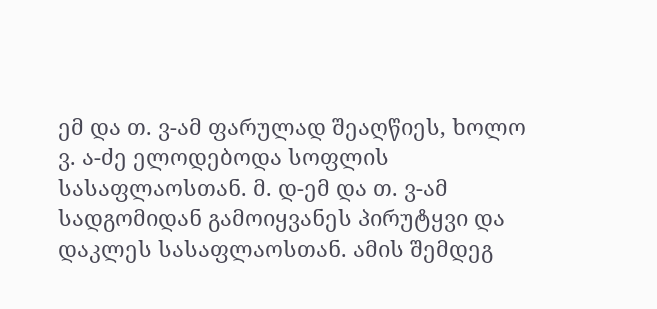ემ და თ. ვ-ამ ფარულად შეაღწიეს, ხოლო ვ. ა-ძე ელოდებოდა სოფლის სასაფლაოსთან. მ. დ-ემ და თ. ვ-ამ სადგომიდან გამოიყვანეს პირუტყვი და დაკლეს სასაფლაოსთან. ამის შემდეგ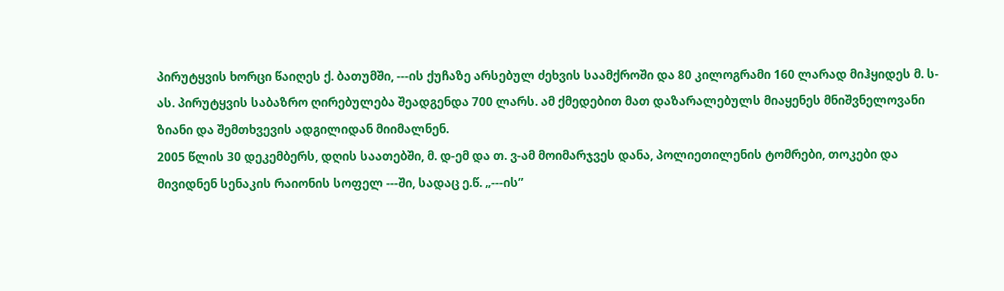პირუტყვის ხორცი წაიღეს ქ. ბათუმში, ---ის ქუჩაზე არსებულ ძეხვის საამქროში და 80 კილოგრამი 160 ლარად მიჰყიდეს მ. ს-ას. პირუტყვის საბაზრო ღირებულება შეადგენდა 700 ლარს. ამ ქმედებით მათ დაზარალებულს მიაყენეს მნიშვნელოვანი ზიანი და შემთხვევის ადგილიდან მიიმალნენ.
2005 წლის 30 დეკემბერს, დღის საათებში, მ. დ-ემ და თ. ვ-ამ მოიმარჯვეს დანა, პოლიეთილენის ტომრები, თოკები და მივიდნენ სენაკის რაიონის სოფელ ---ში, სადაც ე.წ. „---ის”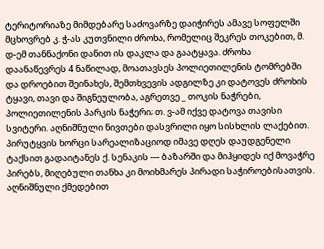ტერიტორიაზე მიმდებარე საძოვარზე დაიჭირეს ამავე სოფელში მცხოვრებ კ. ჭ-ას კუთვნილი ძროხა, რომელიც შეკრეს თოკებით, მ. დ-ემ თანნაქონი დანით ის დაკლა და გაატყავა. ძროხა დაანაწევრეს 4 ნაწილად, მოათავსეს პოლიეთილენის ტომრებში და დროებით შეინახეს, შემთხვევის ადგილზე კი დატოვეს ძროხის ტყავი, თავი და შიგნეულობა, აგრეთვე _ თოკის ნაჭრები, პოლიეთილენის პარკის ნაჭერი; თ. ვ-ამ იქვე დატოვა თავისი სვიტერი. აღნიშნული ნივთები დასვრილი იყო სისხლის ლაქებით. პირუტყვის ხორცი სარეალიზაციოდ იმავე დღეს დაუდგენელი ტაქსით გადაიტანეს ქ. სენაკის --- ბაზარში და მიჰყიდეს იქ მოვაჭრე პირებს, მიღებული თანხა კი მოიხმარეს პირადი საჭიროებისათვის. აღნიშნული ქმედებით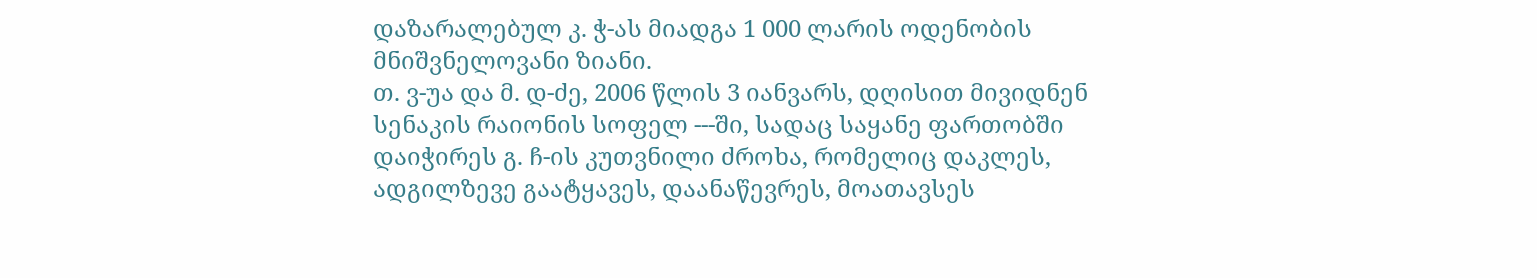დაზარალებულ კ. ჭ-ას მიადგა 1 000 ლარის ოდენობის მნიშვნელოვანი ზიანი.
თ. ვ-უა და მ. დ-ძე, 2006 წლის 3 იანვარს, დღისით მივიდნენ სენაკის რაიონის სოფელ ---ში, სადაც საყანე ფართობში დაიჭირეს გ. ჩ-ის კუთვნილი ძროხა, რომელიც დაკლეს, ადგილზევე გაატყავეს, დაანაწევრეს, მოათავსეს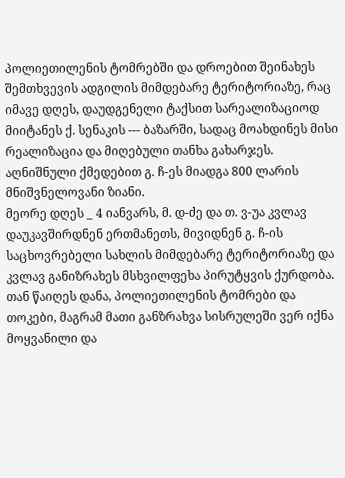პოლიეთილენის ტომრებში და დროებით შეინახეს შემთხვევის ადგილის მიმდებარე ტერიტორიაზე, რაც იმავე დღეს, დაუდგენელი ტაქსით სარეალიზაციოდ მიიტანეს ქ. სენაკის --- ბაზარში, სადაც მოახდინეს მისი რეალიზაცია და მიღებული თანხა გახარჯეს. აღნიშნული ქმედებით გ. ჩ-ეს მიადგა 800 ლარის მნიშვნელოვანი ზიანი.
მეორე დღეს _ 4 იანვარს, მ. დ-ძე და თ. ვ-უა კვლავ დაუკავშირდნენ ერთმანეთს, მივიდნენ გ. ჩ-ის საცხოვრებელი სახლის მიმდებარე ტერიტორიაზე და კვლავ განიზრახეს მსხვილფეხა პირუტყვის ქურდობა. თან წაიღეს დანა, პოლიეთილენის ტომრები და თოკები, მაგრამ მათი განზრახვა სისრულეში ვერ იქნა მოყვანილი და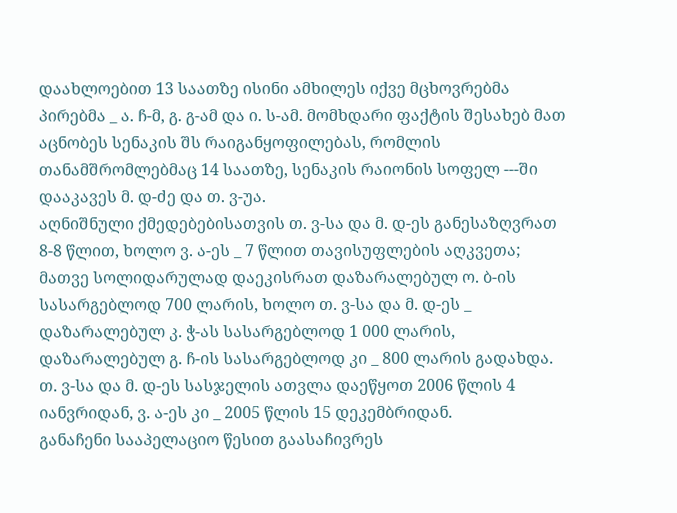დაახლოებით 13 საათზე ისინი ამხილეს იქვე მცხოვრებმა პირებმა _ ა. ჩ-მ, გ. გ-ამ და ი. ს-ამ. მომხდარი ფაქტის შესახებ მათ აცნობეს სენაკის შს რაიგანყოფილებას, რომლის თანამშრომლებმაც 14 საათზე, სენაკის რაიონის სოფელ ---ში დააკავეს მ. დ-ძე და თ. ვ-უა.
აღნიშნული ქმედებებისათვის თ. ვ-სა და მ. დ-ეს განესაზღვრათ 8-8 წლით, ხოლო ვ. ა-ეს _ 7 წლით თავისუფლების აღკვეთა; მათვე სოლიდარულად დაეკისრათ დაზარალებულ ო. ბ-ის სასარგებლოდ 700 ლარის, ხოლო თ. ვ-სა და მ. დ-ეს _ დაზარალებულ კ. ჭ-ას სასარგებლოდ 1 000 ლარის, დაზარალებულ გ. ჩ-ის სასარგებლოდ კი _ 800 ლარის გადახდა.
თ. ვ-სა და მ. დ-ეს სასჯელის ათვლა დაეწყოთ 2006 წლის 4 იანვრიდან, ვ. ა-ეს კი _ 2005 წლის 15 დეკემბრიდან.
განაჩენი სააპელაციო წესით გაასაჩივრეს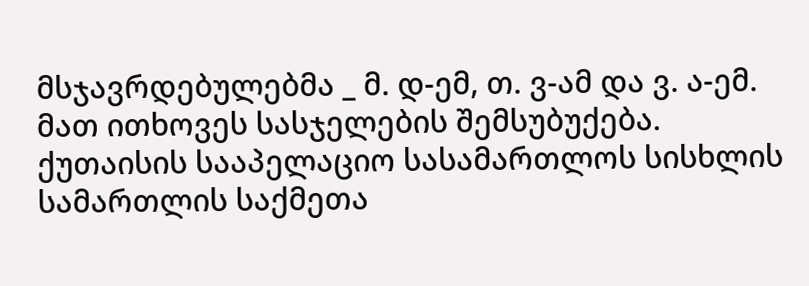მსჯავრდებულებმა _ მ. დ-ემ, თ. ვ-ამ და ვ. ა-ემ. მათ ითხოვეს სასჯელების შემსუბუქება.
ქუთაისის სააპელაციო სასამართლოს სისხლის სამართლის საქმეთა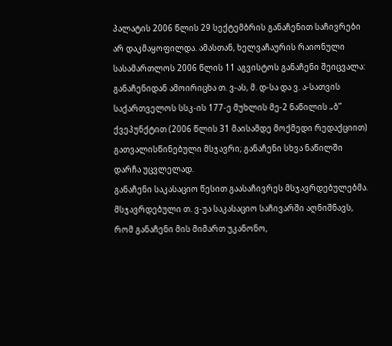პალატის 2006 წლის 29 სექტემბრის განაჩენით საჩივრები არ დაკმაყოფილდა. ამასთან, ხელვაჩაურის რაიონული სასამართლოს 2006 წლის 11 აგვისტოს განაჩენი შეიცვალა: განაჩენიდან ამოირიცხა თ. ვ-ას, მ. დ-სა და ვ. ა-სათვის საქართველოს სსკ-ის 177-ე მუხლის მე-2 ნაწილის „ბ” ქვეპუნქტით (2006 წლის 31 მაისამდე მოქმედი რედაქციით) გათვალისწინებული მსჯავრი; განაჩენი სხვა ნაწილში დარჩა უცვლელად.
განაჩენი საკასაციო წესით გაასაჩივრეს მსჯავრდებულებმა.
მსჯავრდებული თ. ვ-უა საკასაციო საჩივარში აღნიშნავს, რომ განაჩენი მის მიმართ უკანონო,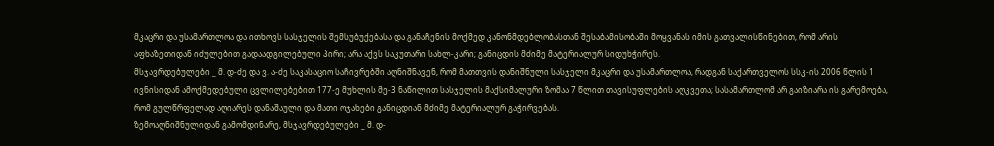მკაცრი და უსამართლოა და ითხოვს სასჯელის შემსუბუქებასა და განაჩენის მოქმედ კანონმდებლობასთან შესაბამისობაში მოყვანას იმის გათვალისწინებით, რომ არის აფხაზეთიდან იძულებით გადაადგილებული პირი; არა აქვს საკუთარი სახლ-კარი; განიცდის მძიმე მატერიალურ სიდუხჭირეს.
მსჯავრდებულები _ მ. დ-ძე და ვ. ა-ძე საკასაციო საჩივრებში აღნიშნავენ, რომ მათთვის დანიშნული სასჯელი მკაცრი და უსამართლოა, რადგან საქართველოს სსკ-ის 2006 წლის 1 ივნისიდან ამოქმედებული ცვლილებებით 177-ე მუხლის მე-3 ნაწილით სასჯელის მაქსიმალური ზომაა 7 წლით თავისუფლების აღკვეთა; სასამართლომ არ გაიზიარა ის გარემოება, რომ გულწრფელად აღიარეს დანაშაული და მათი ოჯახები განიცდიან მძიმე მატერიალურ გაჭირვებას.
ზემოაღნიშნულიდან გამომდინარე, მსჯავრდებულები _ მ. დ-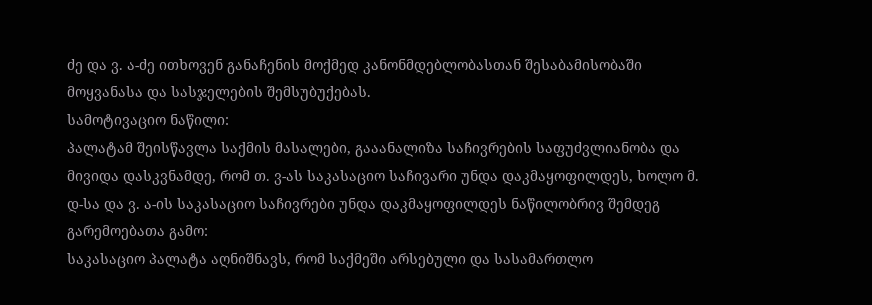ძე და ვ. ა-ძე ითხოვენ განაჩენის მოქმედ კანონმდებლობასთან შესაბამისობაში მოყვანასა და სასჯელების შემსუბუქებას.
სამოტივაციო ნაწილი:
პალატამ შეისწავლა საქმის მასალები, გააანალიზა საჩივრების საფუძვლიანობა და მივიდა დასკვნამდე, რომ თ. ვ-ას საკასაციო საჩივარი უნდა დაკმაყოფილდეს, ხოლო მ. დ-სა და ვ. ა-ის საკასაციო საჩივრები უნდა დაკმაყოფილდეს ნაწილობრივ შემდეგ გარემოებათა გამო:
საკასაციო პალატა აღნიშნავს, რომ საქმეში არსებული და სასამართლო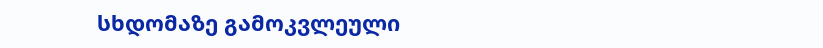სხდომაზე გამოკვლეული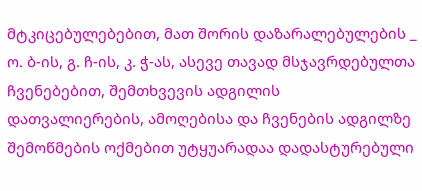მტკიცებულებებით, მათ შორის დაზარალებულების _ ო. ბ-ის, გ. ჩ-ის, კ. ჭ-ას, ასევე თავად მსჯავრდებულთა ჩვენებებით, შემთხვევის ადგილის დათვალიერების, ამოღებისა და ჩვენების ადგილზე შემოწმების ოქმებით უტყუარადაა დადასტურებული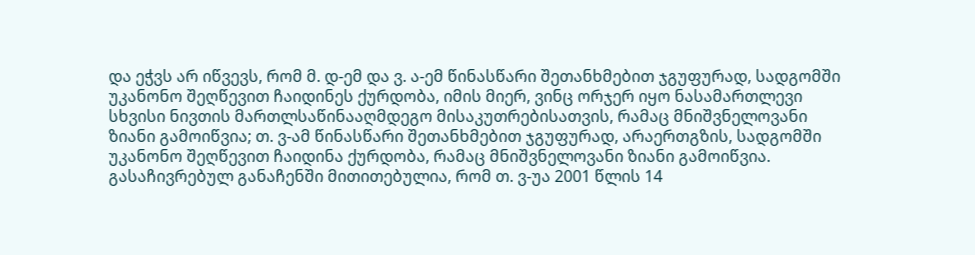და ეჭვს არ იწვევს, რომ მ. დ-ემ და ვ. ა-ემ წინასწარი შეთანხმებით ჯგუფურად, სადგომში უკანონო შეღწევით ჩაიდინეს ქურდობა, იმის მიერ, ვინც ორჯერ იყო ნასამართლევი სხვისი ნივთის მართლსაწინააღმდეგო მისაკუთრებისათვის, რამაც მნიშვნელოვანი ზიანი გამოიწვია; თ. ვ-ამ წინასწარი შეთანხმებით ჯგუფურად, არაერთგზის, სადგომში უკანონო შეღწევით ჩაიდინა ქურდობა, რამაც მნიშვნელოვანი ზიანი გამოიწვია.
გასაჩივრებულ განაჩენში მითითებულია, რომ თ. ვ-უა 2001 წლის 14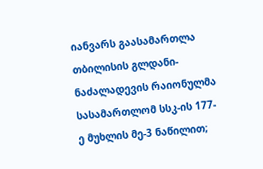იანვარს გაასამართლა თბილისის გლდანი-ნაძალადევის რაიონულმა სასამართლომ სსკ-ის 177-ე მუხლის მე-3 ნაწილით;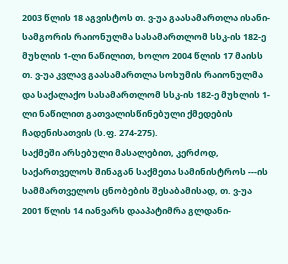2003 წლის 18 აგვისტოს თ. ვ-უა გაასამართლა ისანი-სამგორის რაიონულმა სასამართლომ სსკ-ის 182-ე მუხლის 1-ლი ნაწილით, ხოლო 2004 წლის 17 მაისს თ. ვ-უა კვლავ გაასამართლა სოხუმის რაიონულმა და საქალაქო სასამართლომ სსკ-ის 182-ე მუხლის 1-ლი ნაწილით გათვალისწინებული ქმედების ჩადენისათვის (ს.ფ. 274-275).
საქმეში არსებული მასალებით, კერძოდ, საქართველოს შინაგან საქმეთა სამინისტროს ---ის სამმართველოს ცნობების შესაბამისად, თ. ვ-უა 2001 წლის 14 იანვარს დააპატიმრა გლდანი-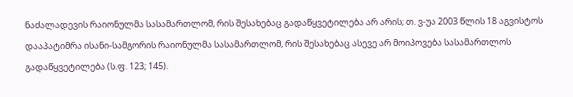ნაძალადევის რაიონულმა სასამართლომ, რის შესახებაც გადაწყვეტილება არ არის; თ. ვ-უა 2003 წლის 18 აგვისტოს დააპატიმრა ისანი-სამგორის რაიონულმა სასამართლომ, რის შესახებაც ასევე არ მოიპოვება სასამართლოს გადაწყვეტილება (ს.ფ. 123; 145).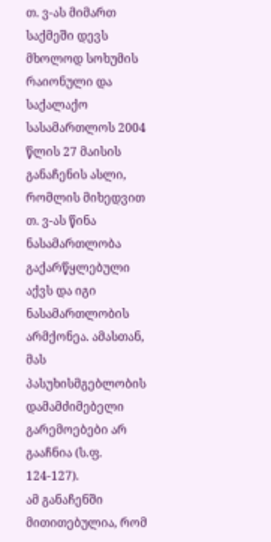თ. ვ-ას მიმართ საქმეში დევს მხოლოდ სოხუმის რაიონული და საქალაქო სასამართლოს 2004 წლის 27 მაისის განაჩენის ასლი, რომლის მიხედვით თ. ვ-ას წინა ნასამართლობა გაქარწყლებული აქვს და იგი ნასამართლობის არმქონეა. ამასთან, მას პასუხისმგებლობის დამამძიმებელი გარემოებები არ გააჩნია (ს.ფ. 124-127).
ამ განაჩენში მითითებულია, რომ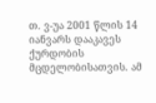თ. ვ-უა 2001 წლის 14 იანვარს დააკავეს ქურდობის მცდელობისათვის. ამ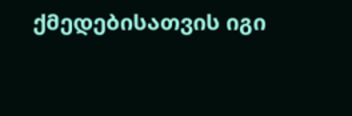ქმედებისათვის იგი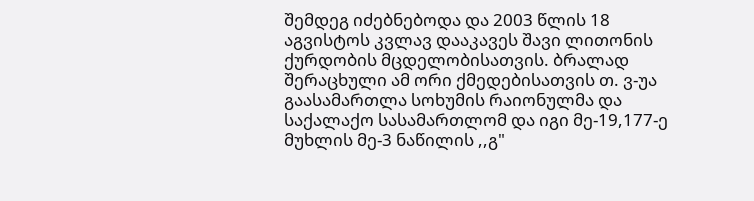შემდეგ იძებნებოდა და 2003 წლის 18 აგვისტოს კვლავ დააკავეს შავი ლითონის ქურდობის მცდელობისათვის. ბრალად შერაცხული ამ ორი ქმედებისათვის თ. ვ-უა გაასამართლა სოხუმის რაიონულმა და საქალაქო სასამართლომ და იგი მე-19,177-ე მუხლის მე-3 ნაწილის ,,გ"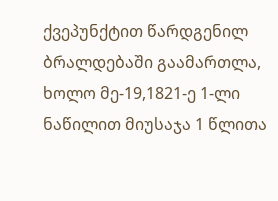ქვეპუნქტით წარდგენილ ბრალდებაში გაამართლა, ხოლო მე-19,1821-ე 1-ლი ნაწილით მიუსაჯა 1 წლითა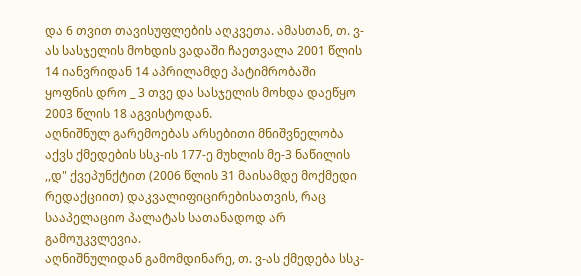და 6 თვით თავისუფლების აღკვეთა. ამასთან, თ. ვ-ას სასჯელის მოხდის ვადაში ჩაეთვალა 2001 წლის 14 იანვრიდან 14 აპრილამდე პატიმრობაში ყოფნის დრო _ 3 თვე და სასჯელის მოხდა დაეწყო 2003 წლის 18 აგვისტოდან.
აღნიშნულ გარემოებას არსებითი მნიშვნელობა აქვს ქმედების სსკ-ის 177-ე მუხლის მე-3 ნაწილის ,,დ" ქვეპუნქტით (2006 წლის 31 მაისამდე მოქმედი რედაქციით) დაკვალიფიცირებისათვის, რაც სააპელაციო პალატას სათანადოდ არ გამოუკვლევია.
აღნიშნულიდან გამომდინარე, თ. ვ-ას ქმედება სსკ-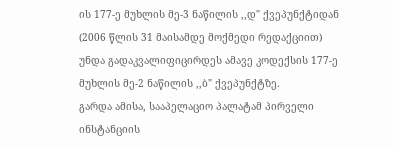ის 177-ე მუხლის მე-3 ნაწილის ,,დ" ქვეპუნქტიდან (2006 წლის 31 მაისამდე მოქმედი რედაქციით) უნდა გადაკვალიფიცირდეს ამავე კოდექსის 177-ე მუხლის მე-2 ნაწილის ,,ბ" ქვეპუნქტზე.
გარდა ამისა, სააპელაციო პალატამ პირველი ინსტანციის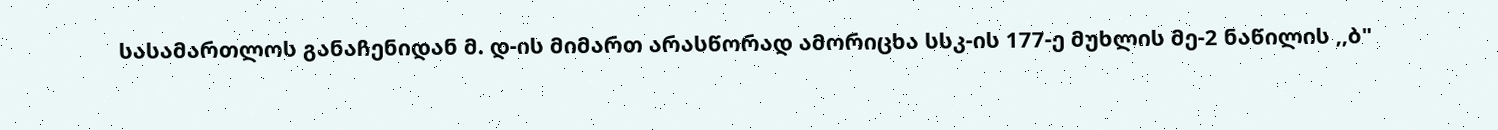სასამართლოს განაჩენიდან მ. დ-ის მიმართ არასწორად ამორიცხა სსკ-ის 177-ე მუხლის მე-2 ნაწილის ,,ბ"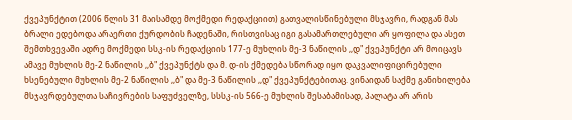ქვეპუნქტით (2006 წლის 31 მაისამდე მოქმედი რედაქციით) გათვალისწინებული მსჯავრი, რადგან მას ბრალი ედებოდა არაერთი ქურდობის ჩადენაში, რისთვისაც იგი გასამართლებული არ ყოფილა და ასეთ შემთხვევაში ადრე მოქმედი სსკ-ის რედაქციის 177-ე მუხლის მე-3 ნაწილის ,,დ" ქვეპუნქტი არ მოიცავს ამავე მუხლის მე-2 ნაწილის ,,ბ" ქვეპუნქტს და მ. დ-ის ქმედება სწორად იყო დაკვალიფიცირებული ხსენებული მუხლის მე-2 ნაწილის ,,ბ" და მე-3 ნაწილის ,,დ" ქვეპუნქტებითაც. ვინაიდან საქმე განიხილება მსჯავრდებულთა საჩივრების საფუძველზე, სსსკ-ის 566-ე მუხლის შესაბამისად, პალატა არ არის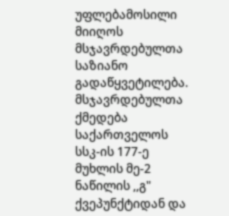უფლებამოსილი მიიღოს მსჯავრდებულთა საზიანო გადაწყვეტილება.
მსჯავრდებულთა ქმედება საქართველოს სსკ-ის 177-ე მუხლის მე-2 ნაწილის ,,გ" ქვეპუნქტიდან და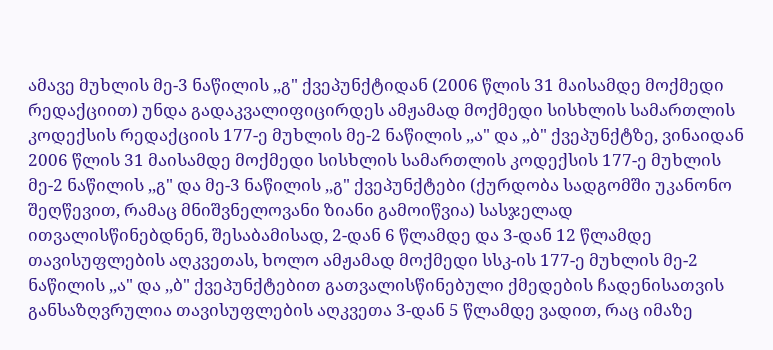ამავე მუხლის მე-3 ნაწილის ,,გ" ქვეპუნქტიდან (2006 წლის 31 მაისამდე მოქმედი რედაქციით) უნდა გადაკვალიფიცირდეს ამჟამად მოქმედი სისხლის სამართლის კოდექსის რედაქციის 177-ე მუხლის მე-2 ნაწილის ,,ა" და ,,ბ" ქვეპუნქტზე, ვინაიდან 2006 წლის 31 მაისამდე მოქმედი სისხლის სამართლის კოდექსის 177-ე მუხლის მე-2 ნაწილის ,,გ" და მე-3 ნაწილის ,,გ" ქვეპუნქტები (ქურდობა სადგომში უკანონო შეღწევით, რამაც მნიშვნელოვანი ზიანი გამოიწვია) სასჯელად ითვალისწინებდნენ, შესაბამისად, 2-დან 6 წლამდე და 3-დან 12 წლამდე თავისუფლების აღკვეთას, ხოლო ამჟამად მოქმედი სსკ-ის 177-ე მუხლის მე-2 ნაწილის ,,ა" და ,,ბ" ქვეპუნქტებით გათვალისწინებული ქმედების ჩადენისათვის განსაზღვრულია თავისუფლების აღკვეთა 3-დან 5 წლამდე ვადით, რაც იმაზე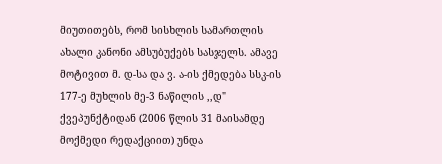მიუთითებს, რომ სისხლის სამართლის ახალი კანონი ამსუბუქებს სასჯელს. ამავე მოტივით მ. დ-სა და ვ. ა-ის ქმედება სსკ-ის 177-ე მუხლის მე-3 ნაწილის ,,დ" ქვეპუნქტიდან (2006 წლის 31 მაისამდე მოქმედი რედაქციით) უნდა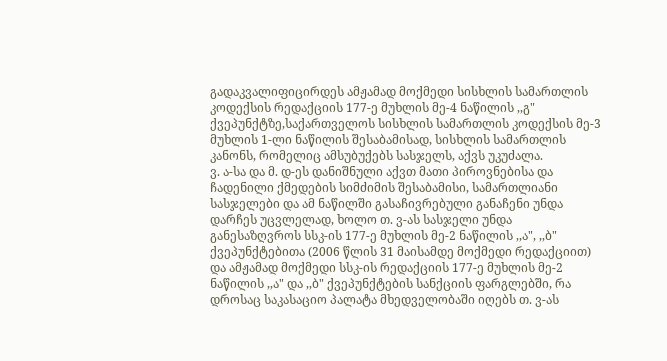გადაკვალიფიცირდეს ამჟამად მოქმედი სისხლის სამართლის კოდექსის რედაქციის 177-ე მუხლის მე-4 ნაწილის ,,გ" ქვეპუნქტზე,საქართველოს სისხლის სამართლის კოდექსის მე-3 მუხლის 1-ლი ნაწილის შესაბამისად, სისხლის სამართლის კანონს, რომელიც ამსუბუქებს სასჯელს, აქვს უკუძალა.
ვ. ა-სა და მ. დ-ეს დანიშნული აქვთ მათი პიროვნებისა და ჩადენილი ქმედების სიმძიმის შესაბამისი, სამართლიანი სასჯელები და ამ ნაწილში გასაჩივრებული განაჩენი უნდა დარჩეს უცვლელად, ხოლო თ. ვ-ას სასჯელი უნდა განესაზღვროს სსკ-ის 177-ე მუხლის მე-2 ნაწილის ,,ა", ,,ბ" ქვეპუნქტებითა (2006 წლის 31 მაისამდე მოქმედი რედაქციით) და ამჟამად მოქმედი სსკ-ის რედაქციის 177-ე მუხლის მე-2 ნაწილის ,,ა" და ,,ბ" ქვეპუნქტების სანქციის ფარგლებში, რა დროსაც საკასაციო პალატა მხედველობაში იღებს თ. ვ-ას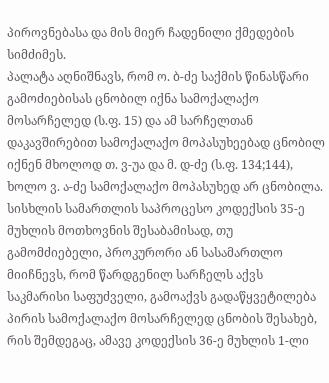პიროვნებასა და მის მიერ ჩადენილი ქმედების სიმძიმეს.
პალატა აღნიშნავს, რომ ო. ბ-ძე საქმის წინასწარი გამოძიებისას ცნობილ იქნა სამოქალაქო მოსარჩელედ (ს.ფ. 15) და ამ სარჩელთან დაკავშირებით სამოქალაქო მოპასუხეებად ცნობილ იქნენ მხოლოდ თ. ვ-უა და მ. დ-ძე (ს.ფ. 134;144), ხოლო ვ. ა-ძე სამოქალაქო მოპასუხედ არ ცნობილა.
სისხლის სამართლის საპროცესო კოდექსის 35-ე მუხლის მოთხოვნის შესაბამისად, თუ გამომძიებელი, პროკურორი ან სასამართლო მიიჩნევს, რომ წარდგენილ სარჩელს აქვს საკმარისი საფუძველი, გამოაქვს გადაწყვეტილება პირის სამოქალაქო მოსარჩელედ ცნობის შესახებ, რის შემდეგაც, ამავე კოდექსის 36-ე მუხლის 1-ლი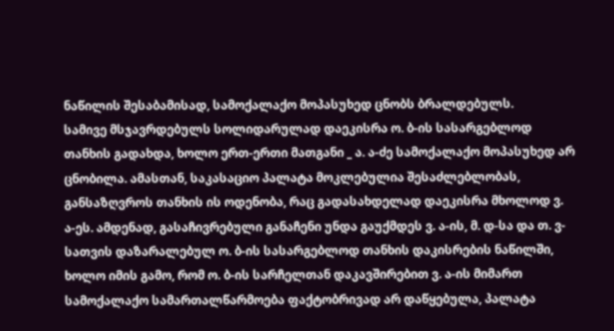ნაწილის შესაბამისად, სამოქალაქო მოპასუხედ ცნობს ბრალდებულს.
სამივე მსჯავრდებულს სოლიდარულად დაეკისრა ო. ბ-ის სასარგებლოდ თანხის გადახდა, ხოლო ერთ-ერთი მათგანი _ ა. ა-ძე სამოქალაქო მოპასუხედ არ ცნობილა. ამასთან, საკასაციო პალატა მოკლებულია შესაძლებლობას, განსაზღვროს თანხის ის ოდენობა, რაც გადასახდელად დაეკისრა მხოლოდ ვ. ა-ეს. ამდენად, გასაჩივრებული განაჩენი უნდა გაუქმდეს ვ. ა-ის, მ. დ-სა და თ. ვ-სათვის დაზარალებულ ო. ბ-ის სასარგებლოდ თანხის დაკისრების ნაწილში, ხოლო იმის გამო, რომ ო. ბ-ის სარჩელთან დაკავშირებით ვ. ა-ის მიმართ სამოქალაქო სამართალწარმოება ფაქტობრივად არ დაწყებულა, პალატა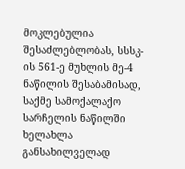მოკლებულია შესაძლებლობას, სსსკ-ის 561-ე მუხლის მე-4 ნაწილის შესაბამისად, საქმე სამოქალაქო სარჩელის ნაწილში ხელახლა განსახილველად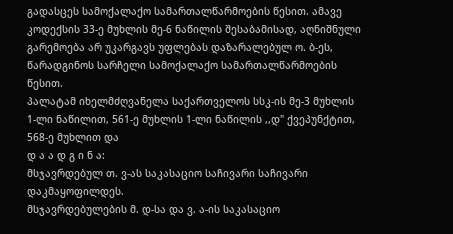გადასცეს სამოქალაქო სამართალწარმოების წესით. ამავე კოდექსის 33-ე მუხლის მე-6 ნაწილის შესაბამისად, აღნიშნული გარემოება არ უკარგავს უფლებას დაზარალებულ ო. ბ-ეს, წარადგინოს სარჩელი სამოქალაქო სამართალწარმოების წესით.
პალატამ იხელმძღვანელა საქართველოს სსკ-ის მე-3 მუხლის 1-ლი ნაწილით, 561-ე მუხლის 1-ლი ნაწილის ,,დ" ქვეპუნქტით, 568-ე მუხლით და
დ ა ა დ გ ი ნ ა:
მსჯავრდებულ თ. ვ-ას საკასაციო საჩივარი საჩივარი დაკმაყოფილდეს.
მსჯავრდებულების მ. დ-სა და ვ. ა-ის საკასაციო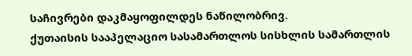საჩივრები დაკმაყოფილდეს ნაწილობრივ.
ქუთაისის სააპელაციო სასამართლოს სისხლის სამართლის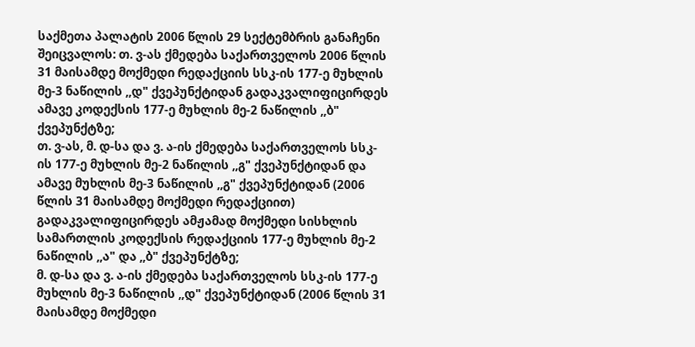საქმეთა პალატის 2006 წლის 29 სექტემბრის განაჩენი შეიცვალოს: თ. ვ-ას ქმედება საქართველოს 2006 წლის 31 მაისამდე მოქმედი რედაქციის სსკ-ის 177-ე მუხლის მე-3 ნაწილის ,,დ" ქვეპუნქტიდან გადაკვალიფიცირდეს ამავე კოდექსის 177-ე მუხლის მე-2 ნაწილის ,,ბ" ქვეპუნქტზე;
თ. ვ-ას, მ. დ-სა და ვ. ა-ის ქმედება საქართველოს სსკ-ის 177-ე მუხლის მე-2 ნაწილის ,,გ" ქვეპუნქტიდან და ამავე მუხლის მე-3 ნაწილის ,,გ" ქვეპუნქტიდან (2006 წლის 31 მაისამდე მოქმედი რედაქციით) გადაკვალიფიცირდეს ამჟამად მოქმედი სისხლის სამართლის კოდექსის რედაქციის 177-ე მუხლის მე-2 ნაწილის ,,ა" და ,,ბ" ქვეპუნქტზე;
მ. დ-სა და ვ. ა-ის ქმედება საქართველოს სსკ-ის 177-ე მუხლის მე-3 ნაწილის ,,დ" ქვეპუნქტიდან (2006 წლის 31 მაისამდე მოქმედი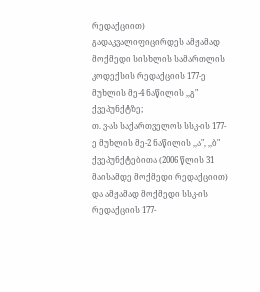რედაქციით) გადაკვალიფიცირდეს ამჟამად მოქმედი სისხლის სამართლის კოდექსის რედაქციის 177-ე მუხლის მე-4 ნაწილის ,,გ" ქვეპუნქტზე;
თ. ვ-ას საქართველოს სსკ-ის 177-ე მუხლის მე-2 ნაწილის ,,ა", ,,ბ" ქვეპუნქტებითა (2006 წლის 31 მაისამდე მოქმედი რედაქციით) და ამჟამად მოქმედი სსკ-ის რედაქციის 177-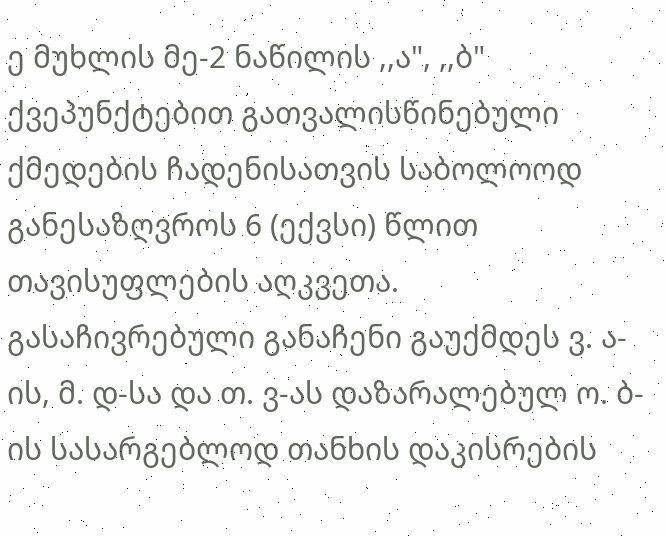ე მუხლის მე-2 ნაწილის ,,ა", ,,ბ" ქვეპუნქტებით გათვალისწინებული ქმედების ჩადენისათვის საბოლოოდ განესაზღვროს 6 (ექვსი) წლით თავისუფლების აღკვეთა.
გასაჩივრებული განაჩენი გაუქმდეს ვ. ა-ის, მ. დ-სა და თ. ვ-ას დაზარალებულ ო. ბ-ის სასარგებლოდ თანხის დაკისრების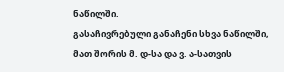ნაწილში.
გასაჩივრებული განაჩენი სხვა ნაწილში, მათ შორის მ. დ-სა და ვ. ა-სათვის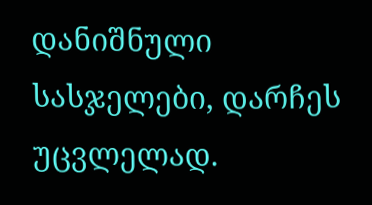დანიშნული სასჯელები, დარჩეს უცვლელად.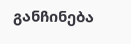განჩინება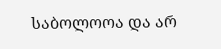საბოლოოა და არ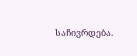საჩივრდება.